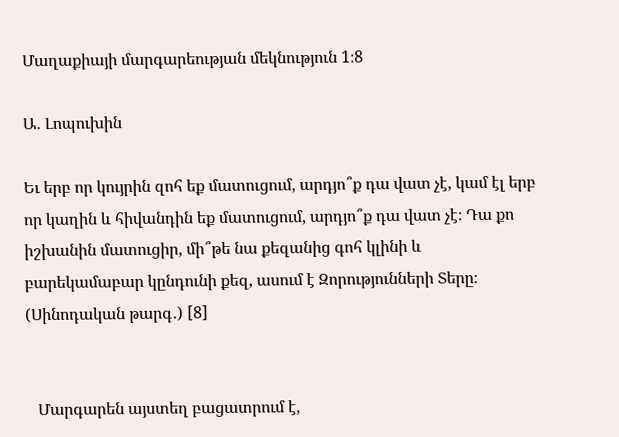Մաղաքիայի մարգարեության մեկնություն 1։8

Ա․ Լոպուխին

Եւ երբ որ կույրին զոհ եք մատուցում, արդյո՞ք դա վատ չէ, կամ էլ երբ որ կաղին և հիվանդին եք մատուցում, արդյո՞ք դա վատ չէ։ Դա քո իշխանին մատուցիր, մի՞թե նա քեզանից գոհ կլինի և բարեկամաբար կընդունի քեզ, ասում է Զորությունների Տերը։ (Սինոդական թարգ․) [8]


   Մարգարեն այստեղ բացատրում է,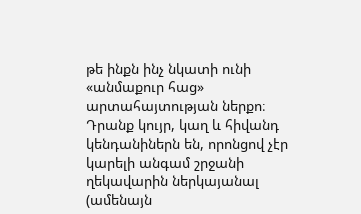թե ինքն ինչ նկատի ունի «անմաքուր հաց» արտահայտության ներքո։ Դրանք կույր, կաղ և հիվանդ կենդանիներն են, որոնցով չէր կարելի անգամ շրջանի ղեկավարին ներկայանալ (ամենայն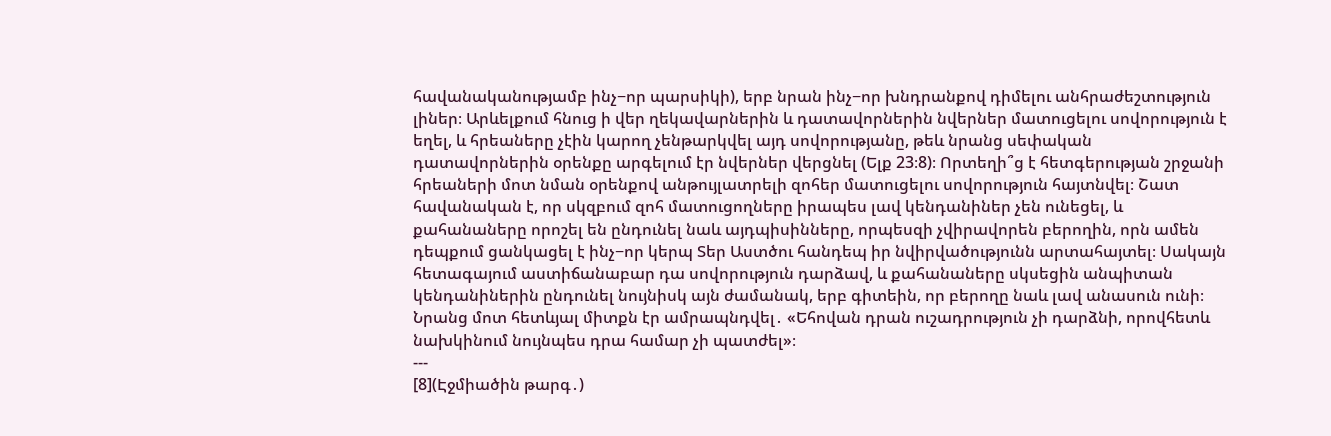հավանականությամբ ինչ−որ պարսիկի), երբ նրան ինչ−որ խնդրանքով դիմելու անհրաժեշտություն լիներ։ Արևելքում հնուց ի վեր ղեկավարներին և դատավորներին նվերներ մատուցելու սովորություն է եղել, և հրեաները չէին կարող չենթարկվել այդ սովորությանը, թեև նրանց սեփական դատավորներին օրենքը արգելում էր նվերներ վերցնել (Ելք 23։8)։ Որտեղի՞ց է հետգերության շրջանի հրեաների մոտ նման օրենքով անթույլատրելի զոհեր մատուցելու սովորություն հայտնվել։ Շատ հավանական է, որ սկզբում զոհ մատուցողները իրապես լավ կենդանիներ չեն ունեցել, և քահանաները որոշել են ընդունել նաև այդպիսինները, որպեսզի չվիրավորեն բերողին, որն ամեն դեպքում ցանկացել է ինչ−որ կերպ Տեր Աստծու հանդեպ իր նվիրվածությունն արտահայտել։ Սակայն հետագայում աստիճանաբար դա սովորություն դարձավ, և քահանաները սկսեցին անպիտան կենդանիներին ընդունել նույնիսկ այն ժամանակ, երբ գիտեին, որ բերողը նաև լավ անասուն ունի։ Նրանց մոտ հետևյալ միտքն էր ամրապնդվել․ «Եհովան դրան ուշադրություն չի դարձնի, որովհետև նախկինում նույնպես դրա համար չի պատժել»։
---
[8](Էջմիածին թարգ․)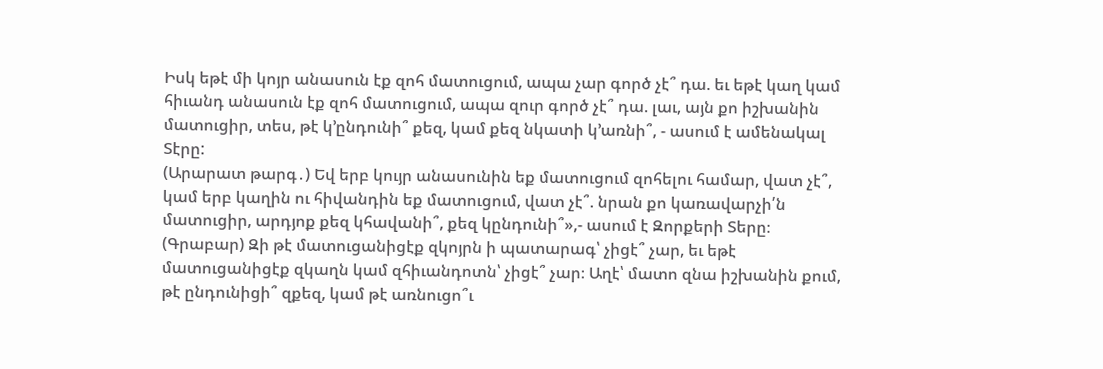Իսկ եթէ մի կոյր անասուն էք զոհ մատուցում, ապա չար գործ չէ՞ դա. եւ եթէ կաղ կամ հիւանդ անասուն էք զոհ մատուցում, ապա զուր գործ չէ՞ դա. լաւ, այն քո իշխանին մատուցիր, տես, թէ կ՚ընդունի՞ քեզ, կամ քեզ նկատի կ՚առնի՞, - ասում է ամենակալ Տէրը:
(Արարատ թարգ․) Եվ երբ կույր անասունին եք մատուցում զոհելու համար, վատ չէ՞, կամ երբ կաղին ու հիվանդին եք մատուցում, վատ չէ՞. նրան քո կառավարչի՛ն մատուցիր, արդյոք քեզ կհավանի՞, քեզ կընդունի՞»,- ասում է Զորքերի Տերը։
(Գրաբար) Զի թէ մատուցանիցէք զկոյրն ի պատարագ՝ չիցէ՞ չար, եւ եթէ մատուցանիցէք զկաղն կամ զհիւանդոտն՝ չիցէ՞ չար։ Աղէ՝ մատո զնա իշխանին քում, թէ ընդունիցի՞ զքեզ, կամ թէ առնուցո՞ւ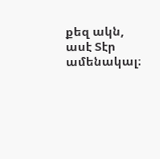քեզ ակն, ասէ Տէր ամենակալ։